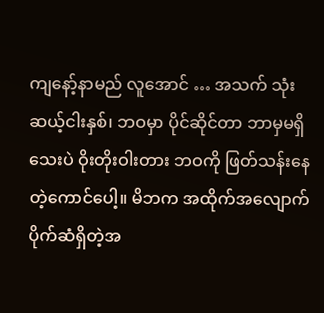ကျနော့်နာမည် လူအောင် … အသက် သုံးဆယ့်ငါးနှစ်၊ ဘဝမှာ ပိုင်ဆိုင်တာ ဘာမှမရှိသေးပဲ ဝိုးတိုးဝါးတား ဘဝကို ဖြတ်သန်းနေတဲ့ကောင်ပေါ့။ မိဘက အထိုက်အလျောက် ပိုက်ဆံရှိတဲ့အ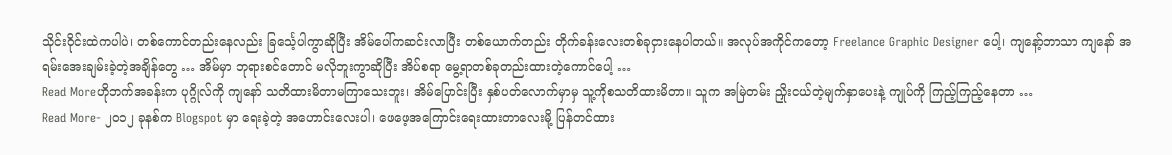သိုင်းဝိုင်းထဲကပါပဲ၊ တစ်ကောင်တည်းနေလည်း ခြင်္သေ့ပါကွာဆိုပြီး အိမ်ပေါ်ကဆင်းလာပြီး တစ်ယောက်တည်း တိုက်ခန်းလေးတစ်ခုငှားနေပါတယ်။ အလုပ်အကိုင်ကတော့ Freelance Graphic Designer ပေါ့၊ ကျနော့်ဘာသာ ကျနော် အရမ်းအေးချမ်းခဲ့တဲ့အချိန်တွေ … အိမ်မှာ ဘုရားစင်တောင် မလိုဘူးကွာဆိုပြီး အိပ်စရာ မွေ့ရာတစ်ခုတည်းထားတဲ့ကောင်ပေါ့ …
Read Moreဟိုဘက်အခန်းက ပုဂ္ဂိုလ်ကို ကျနော် သတိထားမိတာမကြာသေးဘူး၊ အိမ်ပြောင်းပြီး နှစ်ပတ်လောက်မှာမှ သူ့ကိုစသတိထားမိတာ။ သူက အမြဲတမ်း ညှိုးငယ်တဲ့မျက်နှာပေးနဲ့ ကျုပ်ကို ကြည့်ကြည့်နေတာ …
Read More- ၂၀၁၂ ခုနစ်က Blogspot မှာ ရေးခဲ့တဲ့ အဟောင်းလေးပါ၊ ဖေဖေ့အကြောင်းရေးထားတာလေးမို့ ပြန်တင်ထား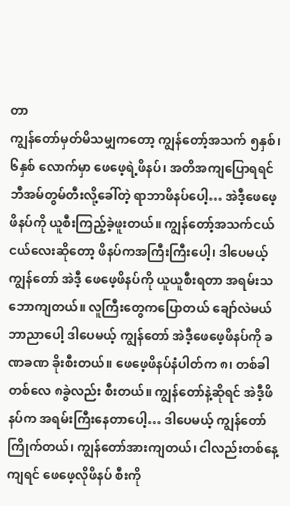တာ
ကျွန်တော်မှတ်မိသမျှကတော့ ကျွန်တော့်အသက် ၅နှစ်၊ ၆နှစ် လောက်မှာ ဖေဖေ့ရဲ့ဖိနပ်၊ အတိအကျပြောရရင် ဘီအမ်တွမ်တီးလို့ခေါ်တဲ့ ရာဘာဖိနပ်ပေါ့… အဲဒီ့ဖေဖေ့ဖိနပ်ကို ယူစီးကြည့်ခဲ့ဖူးတယ်။ ကျွန်တော့်အသက်ငယ်ငယ်လေးဆိုတော့ ဖိနပ်ကအကြီးကြီးပေါ့၊ ဒါပေမယ့် ကျွန်တော် အဲဒီ့ ဖေဖေ့ဖိနပ်ကို ယူယူစီးရတာ အရမ်းသဘောကျတယ်။ လူကြီးတွေကပြောတယ် ချော်လဲမယ် ဘာညာပေါ့ ဒါပေမယ့် ကျွန်တော် အဲဒီ့ဖေဖေ့ဖိနပ်ကို ခဏခဏ ခိုးစီးတယ်။ ဖေဖေ့ဖိနပ်နံပါတ်က ၈၊ တစ်ခါတစ်လေ ၈ခွဲလည်း စီးတယ်။ ကျွန်တော်နဲ့ဆိုရင် အဲဒီ့ဖိနပ်က အရမ်းကြီးနေတာပေါ့… ဒါပေမယ့် ကျွန်တော်ကြိုက်တယ်၊ ကျွန်တော်အားကျတယ်၊ ငါလည်းတစ်နေ့ကျရင် ဖေဖေ့လိုဖိနပ် စီးကို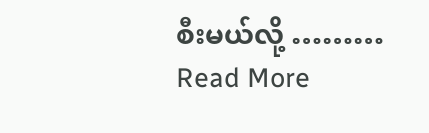စီးမယ်လို့ ………
Read More